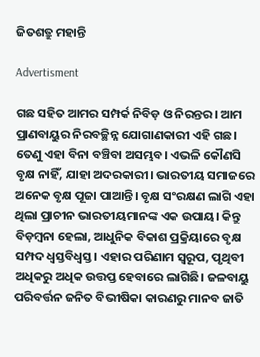ଜିତଶତ୍ରୁ ମହାନ୍ତି

Advertisment

ଗଛ ସହିତ ଆମର ସମ୍ପର୍କ ନିବିଡ଼ ଓ ନିରନ୍ତର। ଆମ ପ୍ରାଣବାୟୁର ନିରବଚ୍ଛିନ୍ନ ଯୋଗାଣକାରୀ ଏହି ଗଛ। ତେଣୁ ଏହା ବିନା ବଞ୍ଚିବା ଅସମ୍ଭବ। ଏଭଳି କୌଣସି ବୃକ୍ଷ ନାହିଁ, ଯାହା ଅଦରକାରୀ। ଭାରତୀୟ ସମାଜରେ ଅନେକ ବୃକ୍ଷ ପୂଜା ପାଆନ୍ତି। ବୃକ୍ଷ ସଂରକ୍ଷଣ ଲାଗି ଏହା ଥିଲା ପ୍ରାଚୀନ ଭାରତୀୟମାନଙ୍କ ଏକ ଉପାୟ। କିନ୍ତୁ ବିଡ଼ମ୍ବନା ହେଲା, ଆଧୁନିକ ବିକାଶ ପ୍ରକ୍ରିୟାରେ ବୃକ୍ଷ ସମ୍ପଦ ଧ୍ୱସ୍ତବିଧ୍ୱସ୍ତ। ଏହାର ପରିଣାମ ସ୍ୱରୂପ, ପୃଥିବୀ ଅଧିକରୁ ଅଧିକ ଉତ୍ତପ୍ତ ହେବାରେ ଲାଗିଛି। ଜଳବାୟୁ ପରିବର୍ତ୍ତନ ଜନିତ ବିଭୀଷିକା କାରଣରୁ ମାନବ ଜାତି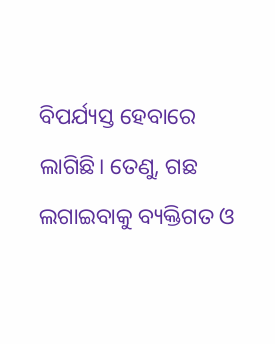ବିପର୍ଯ୍ୟସ୍ତ ହେବାରେ ଲାଗିଛି। ତେଣୁ, ଗଛ ଲଗାଇବାକୁ ବ୍ୟକ୍ତିଗତ ଓ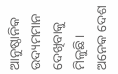ଆନୁଷ୍ଠାନିକ ଉଦ୍ୟମମାନ ଦେଖିବାକୁ ମିଳୁଛି।
ଅନେକ ଦେଶ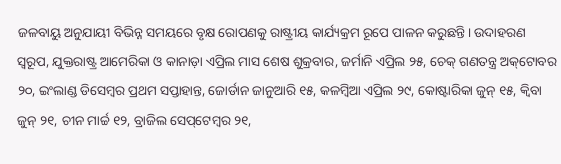ଜଳବାୟୁ ଅନୁଯାୟୀ ବିଭିନ୍ନ ସମୟରେ ବୃକ୍ଷ ରୋପଣକୁ ରାଷ୍ଟ୍ରୀୟ କାର୍ଯ୍ୟକ୍ରମ ରୂପେ ପାଳନ କରୁଛନ୍ତି। ଉଦାହରଣ ସ୍ବରୂପ, ଯୁକ୍ତରାଷ୍ଟ୍ର ଆମେରିକା ଓ କାନାଡ଼ା ଏପ୍ରିଲ ମାସ ଶେଷ ଶୁକ୍ରବାର, ଜର୍ମାନି ଏପ୍ରିଲ ୨୫, ଚେକ୍ ଗଣତନ୍ତ୍ର ଅକ୍‌ଟୋବର ୨୦, ଇଂଲାଣ୍ଡ ଡିସେମ୍ବର ପ୍ରଥମ ସପ୍ତାହାନ୍ତ, ଜୋର୍ଡାନ ଜାନୁଆରି ୧୫, କଳମ୍ବିଆ ଏପ୍ରିଲ ୨୯, କୋଷ୍ଟାରିକା ଜୁନ୍ ୧୫, କ୍ବିବା ଜୁନ୍‌ ୨୧, ଚୀନ ମାର୍ଚ୍ଚ ୧୨, ବ୍ରାଜିଲ ସେପ୍‌ଟେମ୍ବର ୨୧,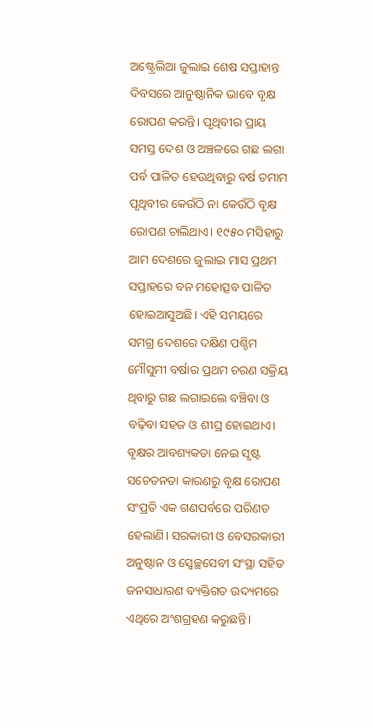ଅଷ୍ଟ୍ରେଲିଆ ଜୁଲାଇ ଶେଷ ସପ୍ତାହାନ୍ତ ଦିବସରେ ଆନୁଷ୍ଠାନିକ ଭାବେ ବୃକ୍ଷ ରୋପଣ କରନ୍ତି। ପୃଥିବୀର ପ୍ରାୟ ସମସ୍ତ ଦେଶ ଓ ଅଞ୍ଚଳରେ ଗଛ ଲଗା ପର୍ବ ପାଳିତ ହେଉଥିବାରୁ ବର୍ଷ ତମାମ ପୃଥିବୀର କେଉଁଠି ନା କେଉଁଠି ବୃକ୍ଷ ରୋପଣ ଚାଲିଥାଏ। ୧୯୫୦ ମସିହାରୁ ଆମ ଦେଶରେ ଜୁଲାଇ ମାସ ପ୍ରଥମ ସପ୍ତାହରେ ବନ ମହୋତ୍ସବ ପାଳିତ ହୋଇଆସୁଅଛି। ଏହି ସମୟରେ ସମଗ୍ର ଦେଶରେ ଦକ୍ଷିଣ ପଶ୍ଚିମ ମୌସୁମୀ ବର୍ଷାର ପ୍ରଥମ ଚରଣ ସକ୍ରିୟ ଥିବାରୁ ଗଛ ଲଗାଇଲେ ବଞ୍ଚିବା ଓ ବଢ଼ିବା ସହଜ ଓ ଶୀଘ୍ର ହୋଇଥାଏ। ବୃକ୍ଷର ଆବଶ୍ୟକତା ନେଇ ସୃଷ୍ଟ ସଚେତନତା କାରଣରୁ ବୃକ୍ଷ ରୋପଣ ସଂପ୍ରତି ଏକ ଗଣପର୍ବରେ ପରିଣତ ହେଲାଣି। ସରକାରୀ ଓ ବେସରକାରୀ ଅନୁଷ୍ଠାନ ଓ ସ୍ୱେଚ୍ଛସେବୀ ସଂସ୍ଥା ସହିତ ଜନସାଧାରଣ ବ୍ୟକ୍ତିଗତ ଉଦ୍ୟମରେ ଏଥିରେ ଅଂଶଗ୍ରହଣ କରୁଛନ୍ତି।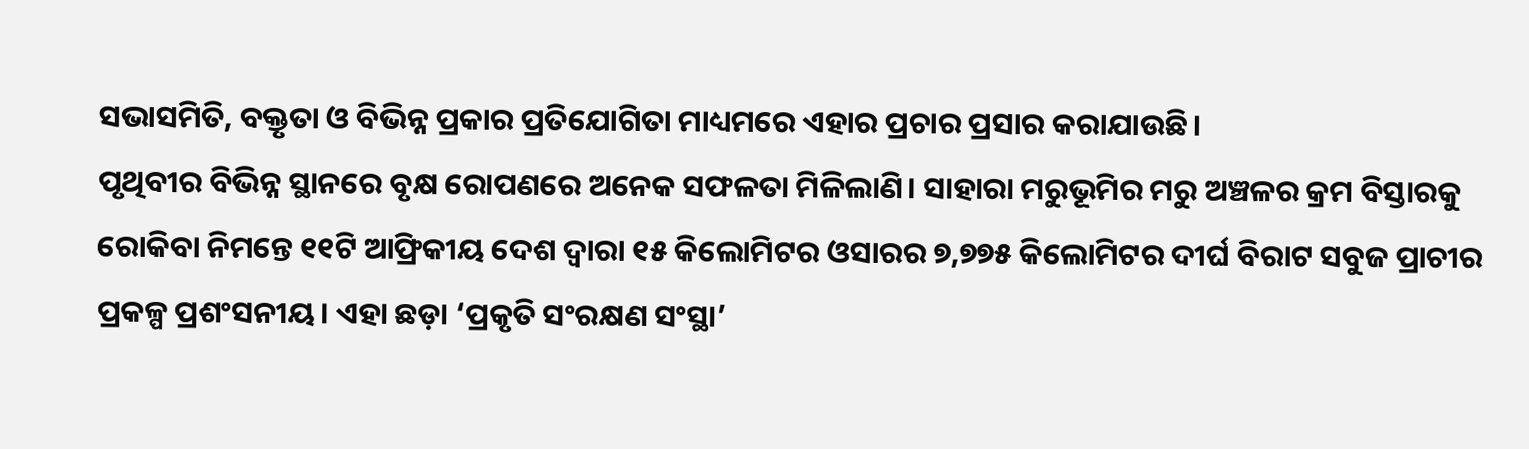ସଭାସମିତି, ବକ୍ତୃତା ଓ ବିଭିନ୍ନ ପ୍ରକାର ପ୍ରତିଯୋଗିତା ମାଧ୍ୟମରେ ଏହାର ପ୍ରଚାର ପ୍ରସାର କରାଯାଉଛି।
ପୃଥିବୀର ବିଭିନ୍ନ ସ୍ଥାନରେ ବୃକ୍ଷ ରୋପଣରେ ଅନେକ ସଫଳତା ମିଳିଲାଣି। ସାହାରା ମରୁଭୂମିର ମରୁ ଅଞ୍ଚଳର କ୍ରମ ବିସ୍ତାରକୁ ରୋକିବା ନିମନ୍ତେ ୧୧ଟି ଆଫ୍ରିକୀୟ ଦେଶ ଦ୍ୱାରା ୧୫ କିଲୋମିଟର ଓସାରର ୭,୭୭୫ କିଲୋମିଟର ଦୀର୍ଘ ବିରାଟ ସବୁଜ ପ୍ରାଚୀର ପ୍ରକଳ୍ପ ପ୍ରଶଂସନୀୟ। ଏହା ଛଡ଼ା ‘ପ୍ରକୃତି ସଂରକ୍ଷଣ ସଂସ୍ଥା’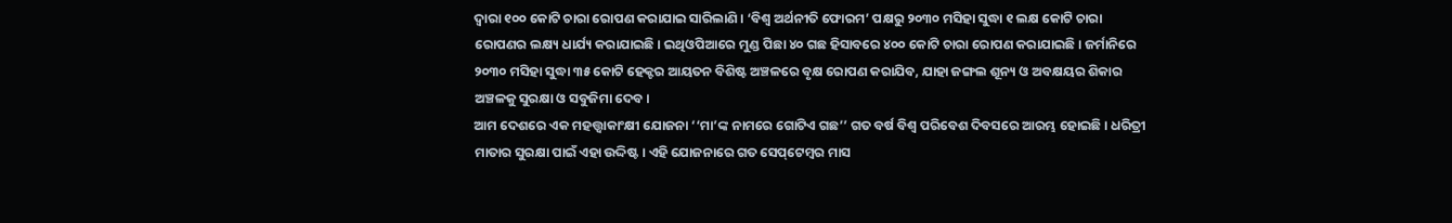ଦ୍ବାରା ୧୦୦ କୋଟି ଚାରା ରୋପଣ କରାଯାଇ ସାରିଲାଣି। ‘ବିଶ୍ୱ ଅର୍ଥନୀତି ଫୋରମ’ ପକ୍ଷରୁ ୨୦୩୦ ମସିହା ସୁଦ୍ଧା ୧ ଲକ୍ଷ କୋଟି ଚାରା ରୋପଣର ଲକ୍ଷ୍ୟ ଧାର୍ଯ୍ୟ କରାଯାଇଛି। ଇଥିଓପିଆରେ ମୁଣ୍ଡ ପିଛା ୪୦ ଗଛ ହିସାବରେ ୪୦୦ କୋଟି ଚାରା ରୋପଣ କରାଯାଇଛି। ଜର୍ମାନିରେ ୨୦୩୦ ମସିହା ସୁଦ୍ଧା ୩୫ କୋଟି ହେକ୍ଟର ଆୟତନ ବିଶିଷ୍ଟ ଅଞ୍ଚଳରେ ବୃକ୍ଷ ରୋପଣ କରାଯିବ, ଯାହା ଜଙ୍ଗଲ ଶୂନ୍ୟ ଓ ଅବକ୍ଷୟର ଶିକାର ଅଞ୍ଚଳକୁ ସୁରକ୍ଷା ଓ ସବୁଜିମା ଦେବ।
ଆମ ଦେଶରେ ଏକ ମହତ୍ତ୍ବାକାଂକ୍ଷୀ ଯୋଜନା ‘‘ମା’ଙ୍କ ନାମରେ ଗୋଟିଏ ଗଛ’’ ଗତ ବର୍ଷ ବିଶ୍ୱ ପରିବେଶ ଦିବସରେ ଆରମ୍ଭ ହୋଇଛି। ଧରିତ୍ରୀ ମାତାର ସୁରକ୍ଷା ପାଇଁ ଏହା ଉଦ୍ଦିଷ୍ଟ। ଏହି ଯୋଜନାରେ ଗତ ସେପ୍‌ଟେମ୍ବର ମାସ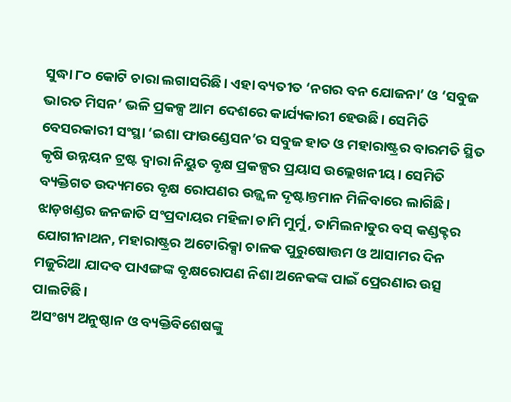ସୁଦ୍ଧା ୮୦ କୋଟି ଚାରା ଲଗାସରିଛି। ଏହା ବ୍ୟତୀତ ‘ନଗର ବନ ଯୋଜନା’ ଓ ‘ସବୁଜ ଭାରତ ମିସନ’ ଭଳି ପ୍ରକଳ୍ପ ଆମ ଦେଶରେ କାର୍ଯ୍ୟକାରୀ ହେଉଛି। ସେମିତି ବେସରକାରୀ ସଂସ୍ଥା ‘ଇଶା ଫାଉଣ୍ଡେସନ’ର ସବୁଜ ହାତ ଓ ମହାରାଷ୍ଟ୍ରର ବାରମତି ସ୍ଥିତ କୃଷି ଉନ୍ନୟନ ଟ୍ରଷ୍ଟ ଦ୍ୱାରା ନିୟୁତ ବୃକ୍ଷ ପ୍ରକଳ୍ପର ପ୍ରୟାସ ଉଲ୍ଲେଖନୀୟ। ସେମିତି ବ୍ୟକ୍ତିଗତ ଉଦ୍ୟମରେ ବୃକ୍ଷ ରୋପଣର ଉଜ୍ଜ୍ବଳ ଦୃଷ୍ଟାନ୍ତମାନ ମିଳିବାରେ ଲାଗିଛି। ଝାଡ଼ଖଣ୍ଡର ଜନଜାତି ସଂପ୍ରଦା‌ୟର ମହିଳା ଚାମି ମୁର୍ମୁ, ତାମିଲନାଡୁର ବସ୍‌ କଣ୍ଡକ୍ଟର ଯୋଗୀନାଥନ, ମହାରାଷ୍ଟ୍ରର ଅଟୋରିକ୍ସା ଚାଳକ ପୁରୁଷୋତ୍ତମ ଓ ଆସାମର ଦିନ ମଜୁରିଆ ଯାଦବ ପାଏଙ୍ଗଙ୍କ ବୃକ୍ଷରୋପଣ ନିଶା ଅନେକଙ୍କ ପାଇଁ ପ୍ରେରଣାର ଉତ୍ସ ପାଲଟିଛି।
ଅସଂଖ୍ୟ ଅନୁଷ୍ଠାନ ଓ ବ୍ୟକ୍ତିବିଶେଷଙ୍କୁ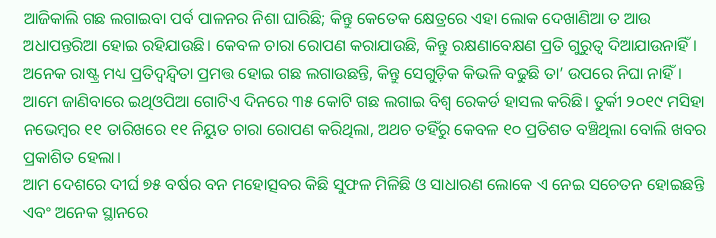ଆଜିକାଲି ଗଛ ଲଗାଇବା ପର୍ବ ପାଳନର ନିଶା ଘାରିଛି; କିନ୍ତୁ କେତେକ କ୍ଷେତ୍ରରେ ଏହା ଲୋକ ଦେଖାଣିଆ ତ ଆଉ ଅଧାପନ୍ତରିଆ ହୋଇ ରହିଯାଉଛି। କେବଳ ଚାରା ରୋପଣ କରାଯାଉଛି, କିନ୍ତୁ ରକ୍ଷଣାବେକ୍ଷଣ ପ୍ରତି ଗୁରୁତ୍ବ ଦିଆଯାଉନାହିଁ। ଅନେକ ରାଷ୍ଟ୍ର ମଧ୍ୟ ପ୍ରତିଦ୍ୱନ୍ଦ୍ବିତା ପ୍ରମତ୍ତ ହୋଇ ଗଛ ଲଗାଉଛନ୍ତି, କିନ୍ତୁ ସେଗୁଡ଼ିକ କିଭଳି ବଢୁଛି ତା’ ଉପରେ ନିଘା ନାହିଁ। ଆମେ ଜାଣିବାରେ ଇଥିଓପିଆ ଗୋଟିଏ ଦିନରେ ୩୫ କୋଟି ଗଛ ଲଗାଇ ବିଶ୍ୱ ରେକର୍ଡ ହାସଲ କରିଛି। ତୁର୍କୀ ୨୦୧୯ ମସିହା ନଭେମ୍ବର ୧୧ ତାରିଖରେ ୧୧ ନିୟୁତ ଚାରା ରୋପଣ କରିଥିଲା, ଅଥଚ ତହିଁରୁ କେବଳ ୧୦ ପ୍ରତିଶତ ବଞ୍ଚିଥିଲା ବୋଲି ଖବର ପ୍ରକାଶିତ ହେଲା।
ଆମ ଦେଶରେ ଦୀର୍ଘ ୭୫ ବର୍ଷର ବନ ମହୋତ୍ସବର କିଛି ସୁଫଳ ମିଳିଛି ଓ ସାଧାରଣ ଲୋକେ ଏ ନେଇ ସଚେତନ ହୋଇଛନ୍ତି ଏବଂ ଅନେକ ସ୍ଥାନରେ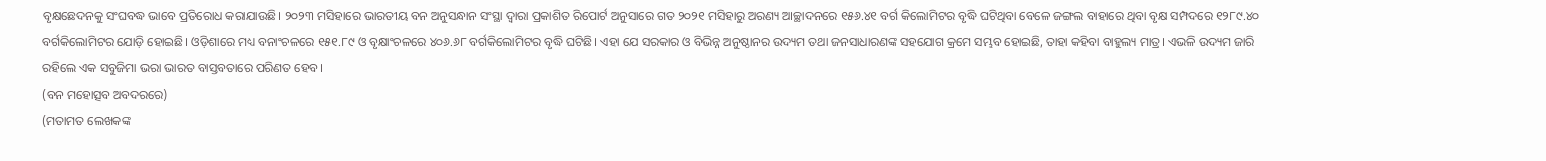ବୃକ୍ଷଛେଦନକୁ ସଂଘବଦ୍ଧ ଭାବେ ପ୍ରତିରୋଧ କରାଯାଉଛି। ୨୦୨୩ ମସିହାରେ ଭାରତୀୟ ବନ ଅନୁସନ୍ଧାନ ସଂସ୍ଥା ଦ୍ୱାରା ପ୍ରକାଶିତ ରିପୋର୍ଟ ଅନୁସାରେ ଗତ ୨୦୨୧ ମସିହାରୁ ଅରଣ୍ୟ ଆଚ୍ଛାଦନରେ ୧୫୬.୪୧ ବର୍ଗ କିଲୋମିଟର ବୃଦ୍ଧି ଘଟିଥିବା ବେଳେ ଜଙ୍ଗଲ ବାହାରେ ଥିବା ବୃକ୍ଷ ସମ୍ପଦରେ ୧୨୮୯.୪୦ ବର୍ଗକିଲୋମିଟର ଯୋଡ଼ି ହୋଇଛି। ଓଡ଼ିଶାରେ ମଧ୍ୟ ବନାଂଚଳରେ ୧୫୧.୮୯ ଓ ବୃକ୍ଷାଂଚଳରେ ୪୦୬.୬୮ ବର୍ଗକିଲୋମିଟର ବୃଦ୍ଧି ଘଟିଛି। ଏହା ଯେ ସରକାର ଓ ବିଭିନ୍ନ ଅନୁଷ୍ଠାନର ଉଦ୍ୟମ ତଥା ଜନସାଧାରଣଙ୍କ ସହଯୋଗ କ୍ରମେ ସମ୍ଭବ ହୋଇଛି, ତାହା କହିବା ବାହୁଲ୍ୟ ମାତ୍ର। ଏଭଳି ଉଦ୍ୟମ ଜାରି ରହିଲେ ଏକ ସବୁଜିମା ଭରା ଭାରତ ବାସ୍ତବତାରେ ପରିଣତ ହେବ।
(ବନ ମହୋତ୍ସବ ଅବଦରରେ)
(ମତାମତ ଲେଖକଙ୍କ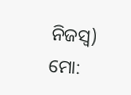ନିଜସ୍ବ)
ମୋ: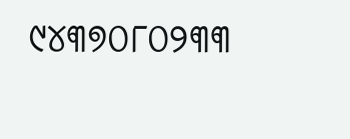୯୪୩୭୦୮୦୨୩୩